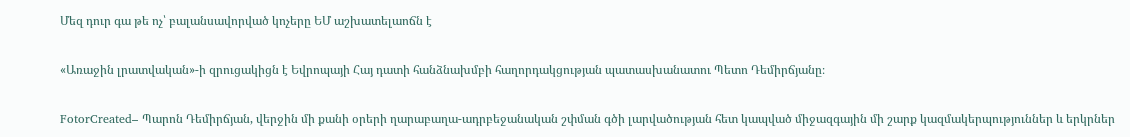Մեզ դուր գա թե ոչ՝ բալանսավորված կոչերը ԵՄ աշխատելաոճն է

«Առաջին լրատվական»-ի զրուցակիցն է Եվրոպայի Հայ դատի հանձնախմբի հաղորդակցության պատասխանատու Պետո Դեմիրճյանը։

FotorCreated– Պարոն Դեմիրճյան, վերջին մի քանի օրերի ղարաբաղա-ադրբեջանական շփման գծի լարվածության հետ կապված միջազգային մի շարք կազմակերպություններ և երկրներ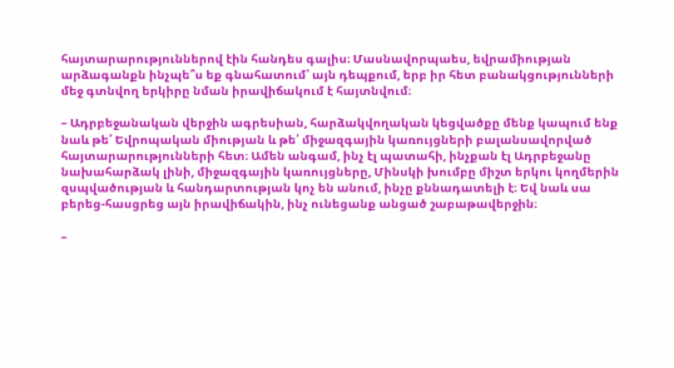հայտարարություններով էին հանդես գալիս։ Մասնավորպաես, եվրամիության արձագանքն ինչպե՞ս եք գնահատում՝ այն դեպքում, երբ իր հետ բանակցությունների մեջ գտնվող երկիրը նման իրավիճակում է հայտնվում։

– Ադրբեջանական վերջին ագրեսիան, հարձակվողական կեցվածքը մենք կապում ենք նաև թե՛ Եվրոպական միության և թե՛ միջազգային կառույցների բալանսավորված հայտարարությունների հետ։ Ամեն անգամ, ինչ էլ պատահի, ինչքան էլ Ադրբեջանը նախահարձակ լինի, միջազգային կառույցները, Մինսկի խումբը միշտ երկու կողմերին զսպվածության և հանդարտության կոչ են անում, ինչը քննադատելի է։ Եվ նաև սա բերեց-հասցրեց այն իրավիճակին, ինչ ունեցանք անցած շաբաթավերջին։

–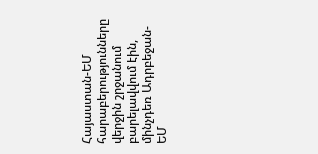Հայաստան-ԵՄ հարաբերությունները վերջին շրջանում բարելավվում էին, մինչդեռ Ադրբեջան-ԵՄ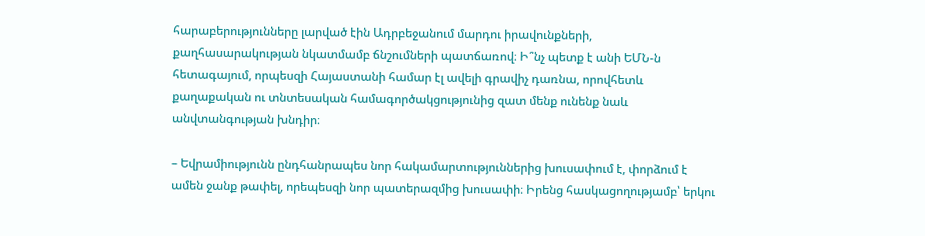հարաբերությունները լարված էին Ադրբեջանում մարդու իրավունքների, քաղհասարակության նկատմամբ ճնշումների պատճառով։ Ի՞նչ պետք է անի ԵՄՆ-ն հետագայում, որպեսզի Հայաստանի համար էլ ավելի գրավիչ դառնա, որովհետև քաղաքական ու տնտեսական համագործակցությունից զատ մենք ունենք նաև անվտանգության խնդիր։

– Եվրամիությունն ընդհանրապես նոր հակամարտություններից խուսափում է, փորձում է ամեն ջանք թափել, որեպեսզի նոր պատերազմից խուսափի։ Իրենց հասկացողությամբ՝ երկու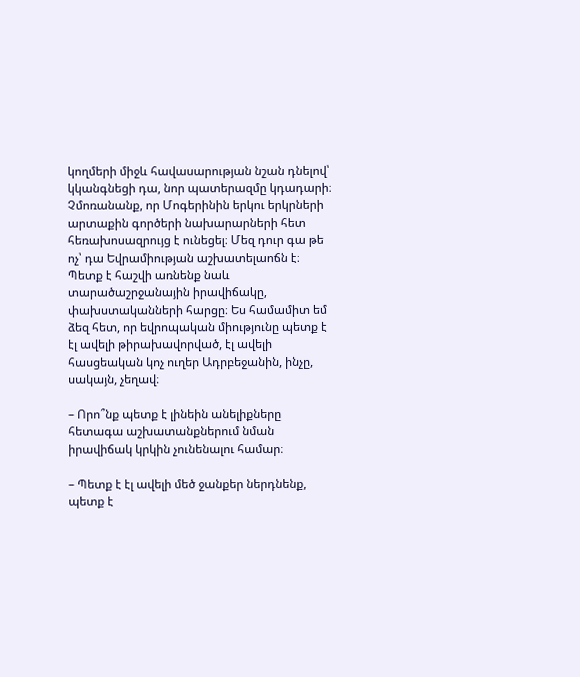կողմերի միջև հավասարության նշան դնելով՝ կկանգնեցի դա, նոր պատերազմը կդադարի։ Չմոռանանք, որ Մոգերինին երկու երկրների արտաքին գործերի նախարարների հետ հեռախոսազրույց է ունեցել։ Մեզ դուր գա թե ոչ՝ դա Եվրամիության աշխատելաոճն է։ Պետք է հաշվի առնենք նաև տարածաշրջանային իրավիճակը, փախստականների հարցը։ Ես համամիտ եմ ձեզ հետ, որ եվրոպական միությունը պետք է էլ ավելի թիրախավորված, էլ ավելի հասցեական կոչ ուղեր Ադրբեջանին, ինչը, սակայն, չեղավ։

– Որո՞նք պետք է լինեին անելիքները հետագա աշխատանքներում նման իրավիճակ կրկին չունենալու համար։

– Պետք է էլ ավելի մեծ ջանքեր ներդնենք, պետք է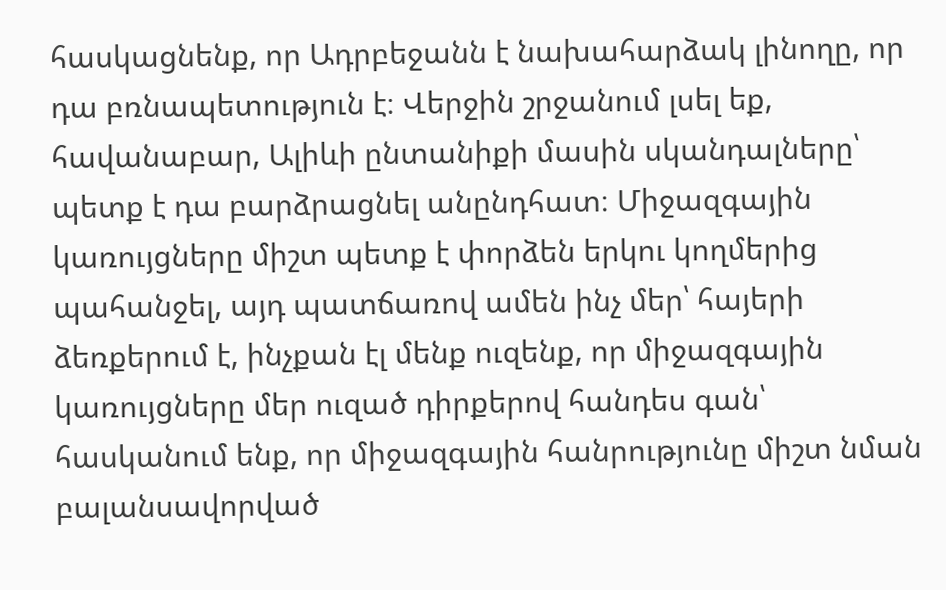հասկացնենք, որ Ադրբեջանն է նախահարձակ լինողը, որ դա բռնապետություն է։ Վերջին շրջանում լսել եք, հավանաբար, Ալիևի ընտանիքի մասին սկանդալները՝ պետք է դա բարձրացնել անընդհատ։ Միջազգային կառույցները միշտ պետք է փորձեն երկու կողմերից պահանջել, այդ պատճառով ամեն ինչ մեր՝ հայերի ձեռքերում է, ինչքան էլ մենք ուզենք, որ միջազգային կառույցները մեր ուզած դիրքերով հանդես գան՝ հասկանում ենք, որ միջազգային հանրությունը միշտ նման բալանսավորված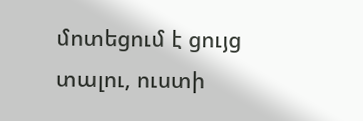մոտեցում է ցույց տալու, ուստի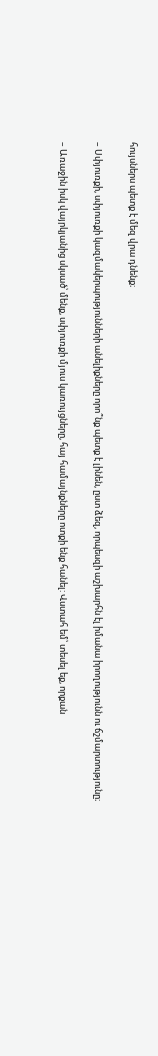հույսներս պետք է մեզ վրա դնենք։

– Սփյուռքի, սփյուռքի կազմակերպությունների անելիքները որո՞նք պետք է լինեն, ըստ ձեզ, որպեսզի աշխարհն էլ իմանա իրողությունն ու ճշմարտությունը։

– Առաջին իսկ վայրկյանից սկսած՝ մենք, սփյուռքի մյուս կառույցները, հայ համայնքները ոտքի ենք հանել: Վստահ եմ՝ տեսել եք, որքան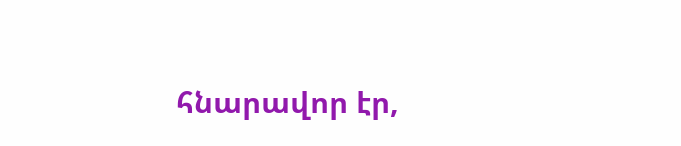հնարավոր էր,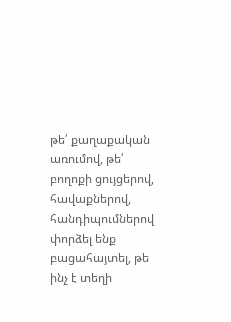թե՛ քաղաքական առումով, թե՛ բողոքի ցույցերով, հավաքներով, հանդիպումներով փորձել ենք բացահայտել, թե ինչ է տեղի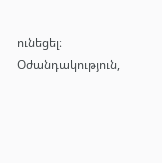ունեցել։ Օժանդակություն,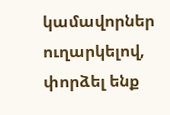կամավորներ ուղարկելով, փորձել ենք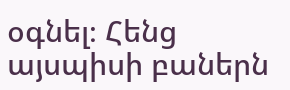օգնել։ Հենց այսպիսի բաներն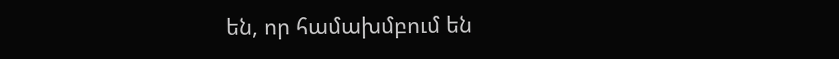են, որ համախմբում են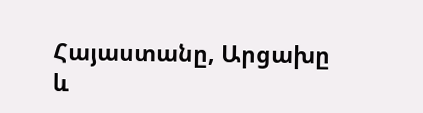Հայաստանը, Արցախը և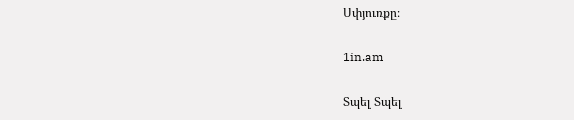Սփյուռքը։

1in.am

Տպել Տպել